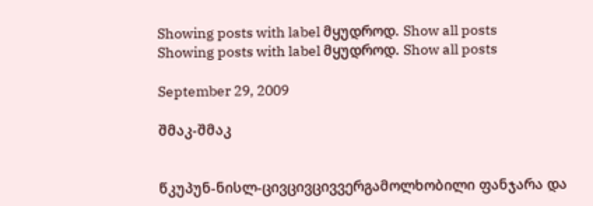Showing posts with label მყუდროდ. Show all posts
Showing posts with label მყუდროდ. Show all posts

September 29, 2009

შმაკ-შმაკ


წკუპუნ-ნისლ-ცივცივცივვერგამოლხობილი ფანჯარა და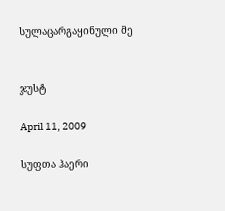სულაცარგაყინული მე


ჯუსტ

April 11, 2009

სუფთა ჰაერი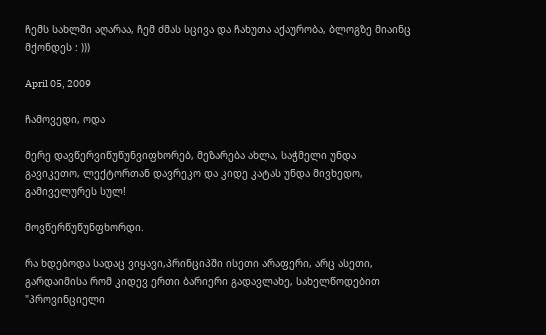ჩემს სახლში აღარაა, ჩემ ძმას სცივა და ჩახუთა აქაურობა, ბლოგზე მიაინც მქონდეს : )))

April 05, 2009

ჩამოვედი, ოდა

მერე დავწერვიწუწუნვიფხორებ, მეზარება ახლა, საჭმელი უნდა გავიკეთო, ლექტორთან დავრეკო და კიდე კატას უნდა მივხედო, გამიველურეს სულ!

მოვწერწუწუნფხორდი.

რა ხდებოდა სადაც ვიყავი,პრინციპში ისეთი არაფერი, არც ასეთი, გარდაიმისა რომ კიდევ ერთი ბარიერი გადავლახე, სახელწოდებით "პროვინციელი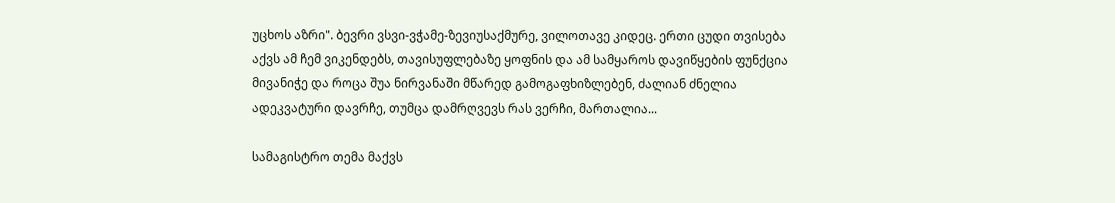უცხოს აზრი". ბევრი ვსვი-ვჭამე-ზევიუსაქმურე, ვილოთავე კიდეც. ერთი ცუდი თვისება აქვს ამ ჩემ ვიკენდებს, თავისუფლებაზე ყოფნის და ამ სამყაროს დავიწყების ფუნქცია მივანიჭე და როცა შუა ნირვანაში მწარედ გამოგაფხიზლებენ, ძალიან ძნელია ადეკვატური დავრჩე, თუმცა დამრღვევს რას ვერჩი, მართალია...

სამაგისტრო თემა მაქვს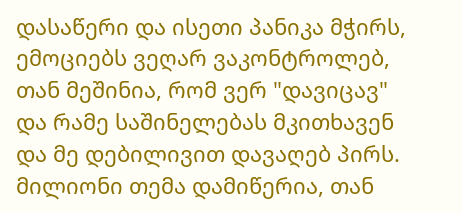დასაწერი და ისეთი პანიკა მჭირს, ემოციებს ვეღარ ვაკონტროლებ, თან მეშინია, რომ ვერ "დავიცავ" და რამე საშინელებას მკითხავენ და მე დებილივით დავაღებ პირს. მილიონი თემა დამიწერია, თან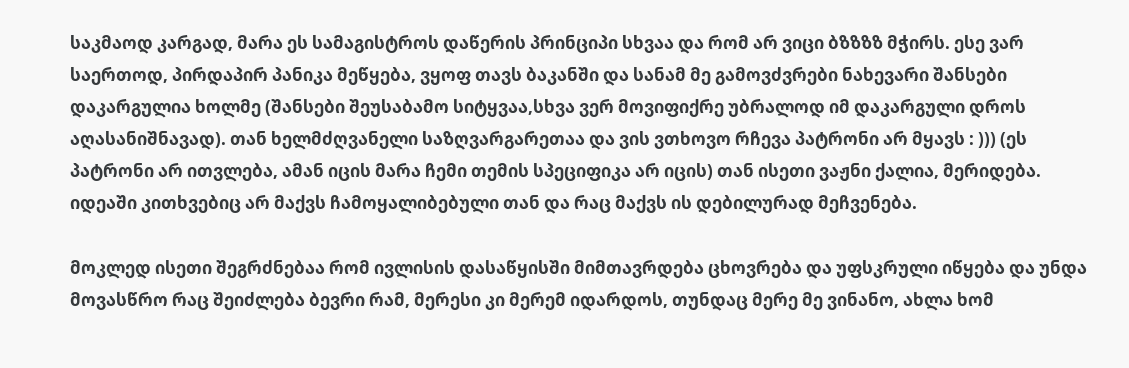საკმაოდ კარგად, მარა ეს სამაგისტროს დაწერის პრინციპი სხვაა და რომ არ ვიცი ბზზზზ მჭირს. ესე ვარ საერთოდ, პირდაპირ პანიკა მეწყება, ვყოფ თავს ბაკანში და სანამ მე გამოვძვრები ნახევარი შანსები დაკარგულია ხოლმე (შანსები შეუსაბამო სიტყვაა,სხვა ვერ მოვიფიქრე უბრალოდ იმ დაკარგული დროს აღასანიშნავად). თან ხელმძღვანელი საზღვარგარეთაა და ვის ვთხოვო რჩევა პატრონი არ მყავს : ))) (ეს პატრონი არ ითვლება, ამან იცის მარა ჩემი თემის სპეციფიკა არ იცის) თან ისეთი ვაჟნი ქალია, მერიდება. იდეაში კითხვებიც არ მაქვს ჩამოყალიბებული თან და რაც მაქვს ის დებილურად მეჩვენება.

მოკლედ ისეთი შეგრძნებაა რომ ივლისის დასაწყისში მიმთავრდება ცხოვრება და უფსკრული იწყება და უნდა მოვასწრო რაც შეიძლება ბევრი რამ, მერესი კი მერემ იდარდოს, თუნდაც მერე მე ვინანო, ახლა ხომ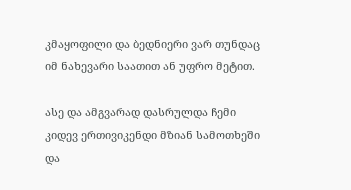კმაყოფილი და ბედნიერი ვარ თუნდაც იმ ნახევარი საათით ან უფრო მეტით.

ასე და ამგვარად დასრულდა ჩემი კიდევ ერთივიკენდი მზიან სამოთხეში და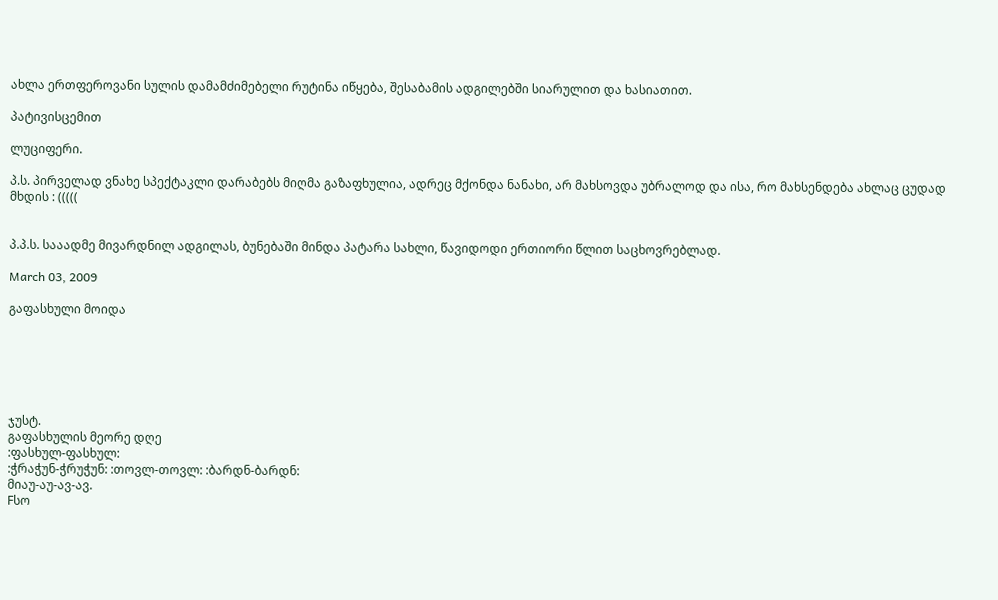ახლა ერთფეროვანი სულის დამამძიმებელი რუტინა იწყება, შესაბამის ადგილებში სიარულით და ხასიათით.

პატივისცემით

ლუციფერი.

პ.ს. პირველად ვნახე სპექტაკლი დარაბებს მიღმა გაზაფხულია, ადრეც მქონდა ნანახი, არ მახსოვდა უბრალოდ და ისა, რო მახსენდება ახლაც ცუდად მხდის : (((((


პ.პ.ს. სააადმე მივარდნილ ადგილას, ბუნებაში მინდა პატარა სახლი, წავიდოდი ერთიორი წლით საცხოვრებლად.

March 03, 2009

გაფასხული მოიდა






ჯუსტ.
გაფასხულის მეორე დღე
:ფასხულ-ფასხულ:
:ჭრაჭუნ-ჭრუჭუნ: :თოვლ-თოვლ: :ბარდნ-ბარდნ:
მიაუ-აუ-ავ-ავ.
Fსო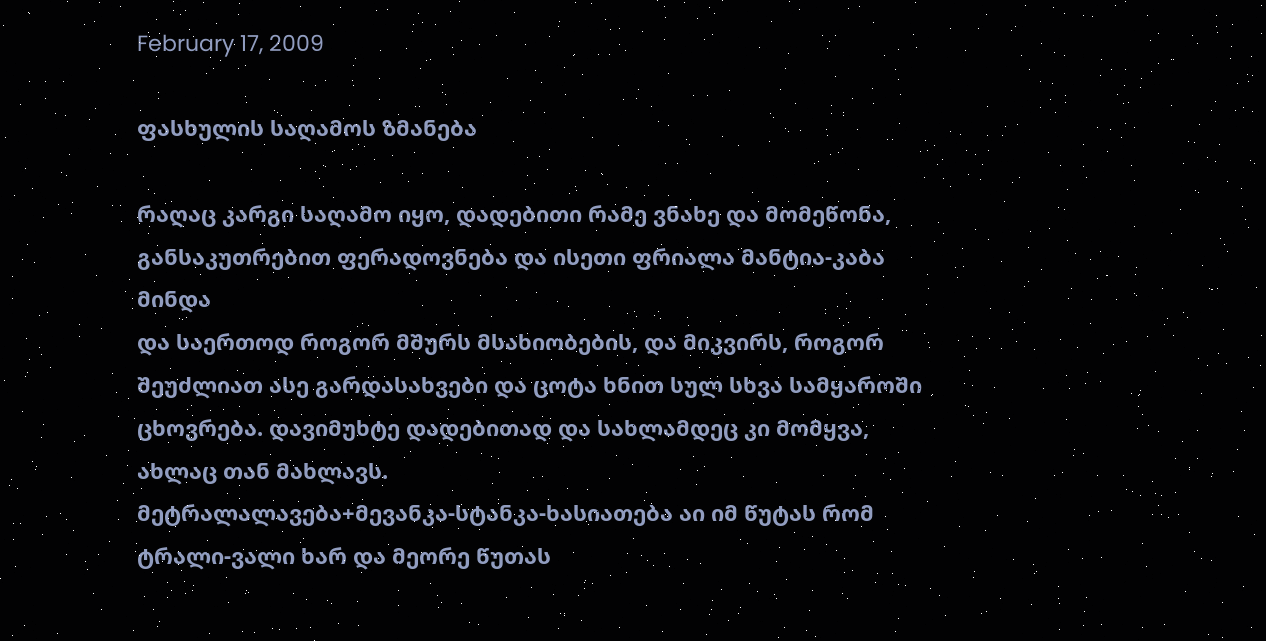February 17, 2009

ფასხულის საღამოს ზმანება

რაღაც კარგი საღამო იყო, დადებითი რამე ვნახე და მომეწონა, განსაკუთრებით ფერადოვნება და ისეთი ფრიალა მანტია-კაბა მინდა
და საერთოდ როგორ მშურს მსახიობების, და მიკვირს, როგორ შეუძლიათ ასე გარდასახვები და ცოტა ხნით სულ სხვა სამყაროში ცხოვრება. დავიმუხტე დადებითად და სახლამდეც კი მომყვა, ახლაც თან მახლავს.
მეტრალალავება+მევანკა-სტანკა-ხასიათება აი იმ წუტას რომ ტრალი-ვალი ხარ და მეორე წუთას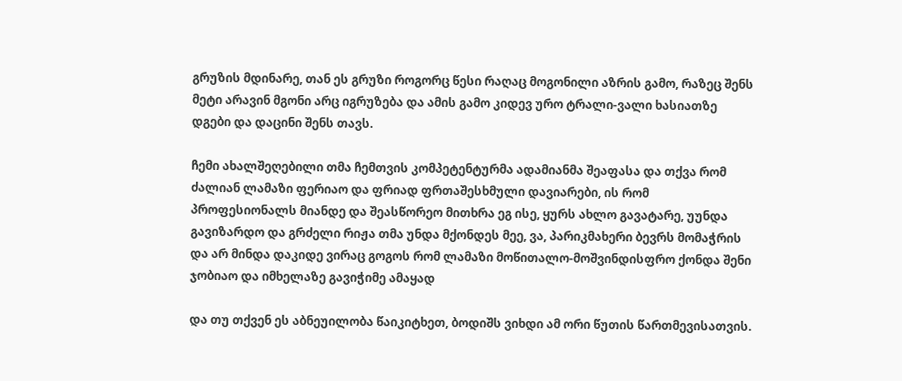გრუზის მდინარე, თან ეს გრუზი როგორც წესი რაღაც მოგონილი აზრის გამო, რაზეც შენს მეტი არავინ მგონი არც იგრუზება და ამის გამო კიდევ ურო ტრალი-ვალი ხასიათზე დგები და დაცინი შენს თავს.

ჩემი ახალშეღებილი თმა ჩემთვის კომპეტენტურმა ადამიანმა შეაფასა და თქვა რომ ძალიან ლამაზი ფერიაო და ფრიად ფრთაშესხმული დავიარები, ის რომ პროფესიონალს მიანდე და შეასწორეო მითხრა ეგ ისე, ყურს ახლო გავატარე, უუნდა გავიზარდო და გრძელი რიჟა თმა უნდა მქონდეს მეე, ვა, პარიკმახერი ბევრს მომაჭრის და არ მინდა დაკიდე ვირაც გოგოს რომ ლამაზი მოწითალო-მოშვინდისფრო ქონდა შენი ჯობიაო და იმხელაზე გავიჭიმე ამაყად

და თუ თქვენ ეს აბნეუილობა წაიკიტხეთ, ბოდიშს ვიხდი ამ ორი წუთის წართმევისათვის.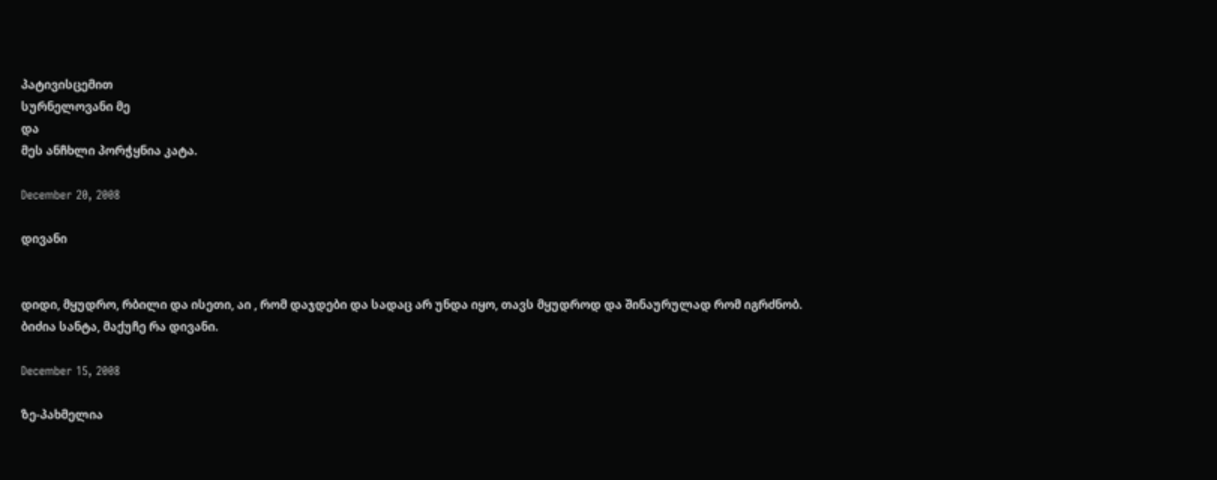პატივისცემით
სურნელოვანი მე
და
მეს ანჩხლი პორჭყნია კატა.

December 20, 2008

დივანი


დიდი, მყუდრო, რბილი და ისეთი, აი , რომ დაჯდები და სადაც არ უნდა იყო, თავს მყუდროდ და შინაურულად რომ იგრძნობ.
ბიძია სანტა, მაქუჩე რა დივანი.

December 15, 2008

ზე-პახმელია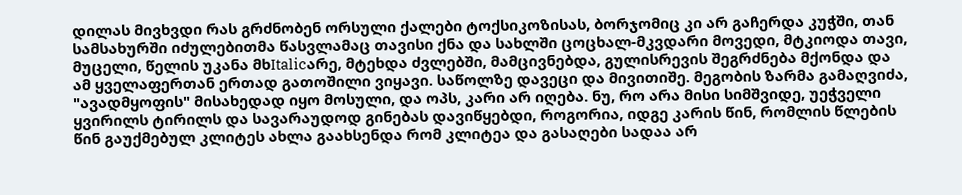დილას მივხვდი რას გრძნობენ ორსული ქალები ტოქსიკოზისას, ბორჯომიც კი არ გაჩერდა კუჭში, თან სამსახურში იძულებითმა წასვლამაც თავისი ქნა და სახლში ცოცხალ-მკვდარი მოვედი, მტკიოდა თავი, მუცელი, წელის უკანა მხItalicარე, მტეხდა ძვლებში, მამცივნებდა, გულისრევის შეგრძნება მქონდა და ამ ყველაფერთან ერთად გათოშილი ვიყავი. საწოლზე დავეცი და მივითიშე. მეგობის ზარმა გამაღვიძა, "ავადმყოფის" მისახედად იყო მოსული, და ოპს, კარი არ იღება. ნუ, რო არა მისი სიმშვიდე, უეჭველი ყვირილს ტირილს და სავარაუდოდ გინებას დავიწყებდი, როგორია, იდგე კარის წინ, რომლის წლების წინ გაუქმებულ კლიტეს ახლა გაახსენდა რომ კლიტეა და გასაღები სადაა არ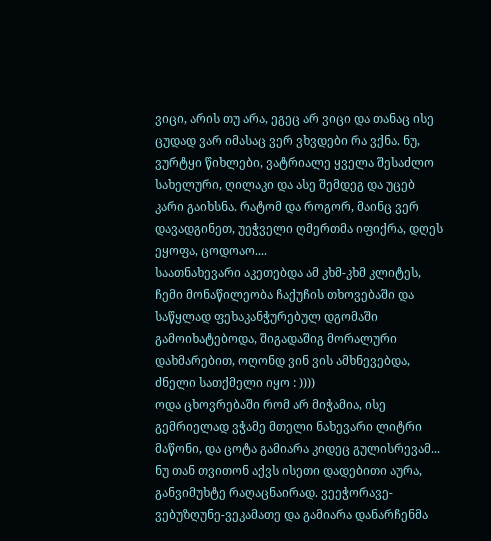ვიცი, არის თუ არა, ეგეც არ ვიცი და თანაც ისე ცუდად ვარ იმასაც ვერ ვხვდები რა ვქნა. ნუ, ვურტყი წიხლები, ვატრიალე ყველა შესაძლო სახელური, ღილაკი და ასე შემდეგ და უცებ კარი გაიხსნა. რატომ და როგორ, მაინც ვერ დავადგინეთ, უეჭველი ღმერთმა იფიქრა, დღეს ეყოფა, ცოდოაო....
საათნახევარი აკეთებდა ამ კხმ-კხმ კლიტეს, ჩემი მონაწილეობა ჩაქუჩის თხოვებაში და საწყლად ფეხაკანჭურებულ დგომაში გამოიხატებოდა, შიგადაშიგ მორალური დახმარებით, ოღონდ ვინ ვის ამხნევებდა, ძნელი სათქმელი იყო : ))))
ოდა ცხოვრებაში რომ არ მიჭამია, ისე გემრიელად ვჭამე მთელი ნახევარი ლიტრი მაწონი, და ცოტა გამიარა კიდეც გულისრევამ... ნუ თან თვითონ აქვს ისეთი დადებითი აურა, განვიმუხტე რაღაცნაირად. ვეეჭორავე-ვებუზღუნე-ვეკამათე და გამიარა დანარჩენმა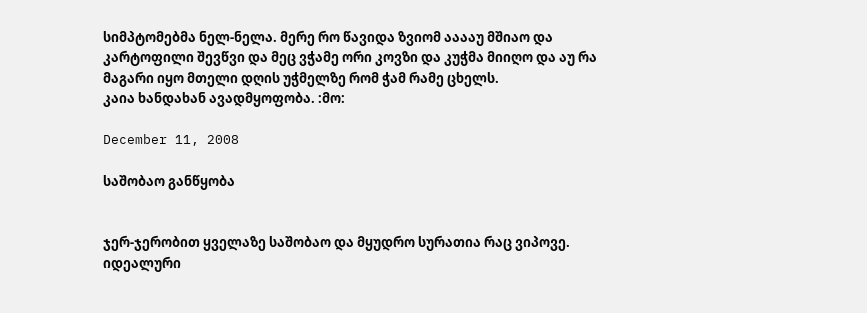სიმპტომებმა ნელ-ნელა. მერე რო წავიდა ზვიომ ააააუ მშიაო და კარტოფილი შევწვი და მეც ვჭამე ორი კოვზი და კუჭმა მიიღო და აუ რა მაგარი იყო მთელი დღის უჭმელზე რომ ჭამ რამე ცხელს.
კაია ხანდახან ავადმყოფობა. :მო:

December 11, 2008

საშობაო განწყობა


ჯერ-ჯერობით ყველაზე საშობაო და მყუდრო სურათია რაც ვიპოვე. იდეალური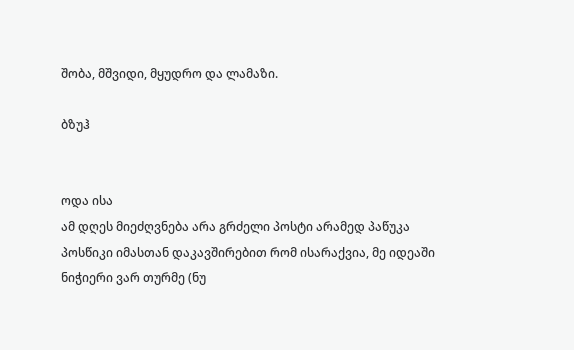შობა, მშვიდი, მყუდრო და ლამაზი.

ბზუჰ


ოდა ისა
ამ დღეს მიეძღვნება არა გრძელი პოსტი არამედ პაწუკა პოსწიკი იმასთან დაკავშირებით რომ ისარაქვია, მე იდეაში ნიჭიერი ვარ თურმე (ნუ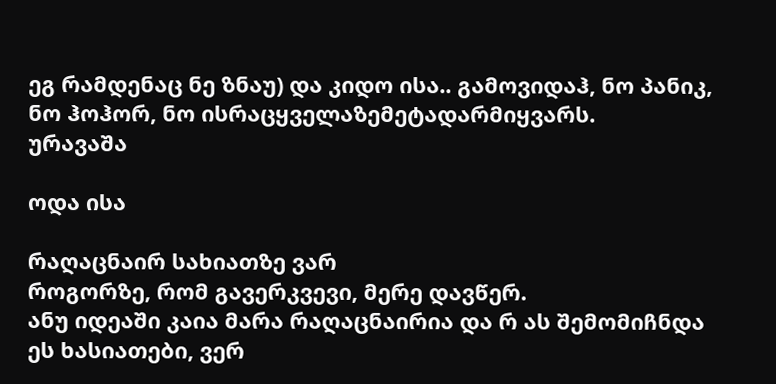ეგ რამდენაც ნე ზნაუ) და კიდო ისა.. გამოვიდაჰ, ნო პანიკ, ნო ჰოჰორ, ნო ისრაცყველაზემეტადარმიყვარს.
ურავაშა

ოდა ისა

რაღაცნაირ სახიათზე ვარ
როგორზე, რომ გავერკვევი, მერე დავწერ.
ანუ იდეაში კაია მარა რაღაცნაირია და რ ას შემომიჩნდა ეს ხასიათები, ვერ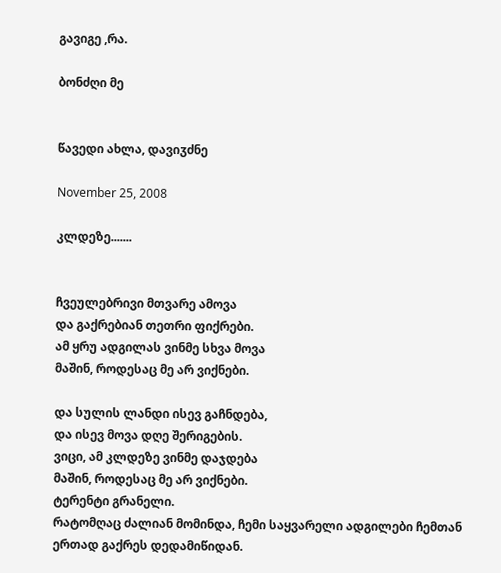გავიგე ,რა.

ბონძღი მე


წავედი ახლა, დავიჳძნე

November 25, 2008

კლდეზე.......


ჩვეულებრივი მთვარე ამოვა
და გაქრებიან თეთრი ფიქრები.
ამ ყრუ ადგილას ვინმე სხვა მოვა
მაშინ, როდესაც მე არ ვიქნები.

და სულის ლანდი ისევ გაჩნდება,
და ისევ მოვა დღე შერიგების.
ვიცი, ამ კლდეზე ვინმე დაჯდება
მაშინ, როდესაც მე არ ვიქნები.
ტერენტი გრანელი.
რატომღაც ძალიან მომინდა, ჩემი საყვარელი ადგილები ჩემთან ერთად გაქრეს დედამიწიდან.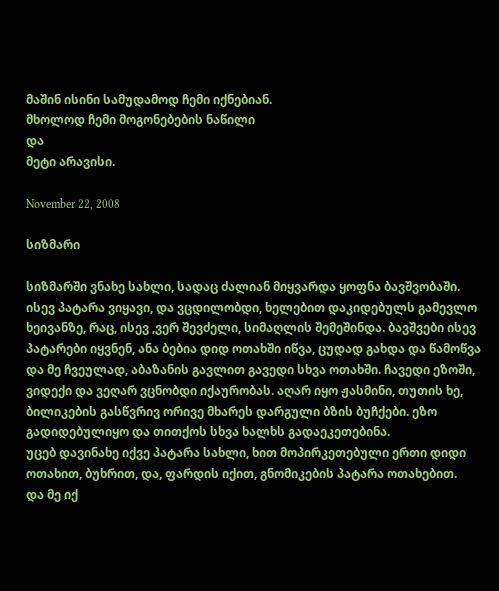მაშინ ისინი სამუდამოდ ჩემი იქნებიან.
მხოლოდ ჩემი მოგონებების ნაწილი
და
მეტი არავისი.

November 22, 2008

სიზმარი

სიზმარში ვნახე სახლი, სადაც ძალიან მიყვარდა ყოფნა ბავშვობაში. ისევ პატარა ვიყავი, და ვცდილობდი, ხელებით დაკიდებულს გამევლო ხეივანზე, რაც, ისევ ,ვერ შევძელი, სიმაღლის შემეშინდა. ბავშვები ისევ პატარები იყვნენ, ანა ბებია დიდ ოთახში იწვა, ცუდად გახდა და წამოწვა და მე ჩვეულად, აბაზანის გავლით გავედი სხვა ოთახში. ჩავედი ეზოში, ვიდექი და ვეღარ ვცნობდი იქაურობას. აღარ იყო ჟასმინი, თუთის ხე, ბილიკების გასწვრივ ორივე მხარეს დარგული ბზის ბუჩქები. ეზო გადიდებულიყო და თითქოს სხვა ხალხს გადაეკეთებინა.
უცებ დავინახე იქვე პატარა სახლი, ხით მოპირკეთებული ერთი დიდი ოთახით, ბუხრით, და, ფარდის იქით, გნომიკების პატარა ოთახებით.
და მე იქ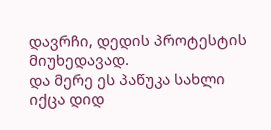დავრჩი, დედის პროტესტის მიუხედავად.
და მერე ეს პაწუკა სახლი იქცა დიდ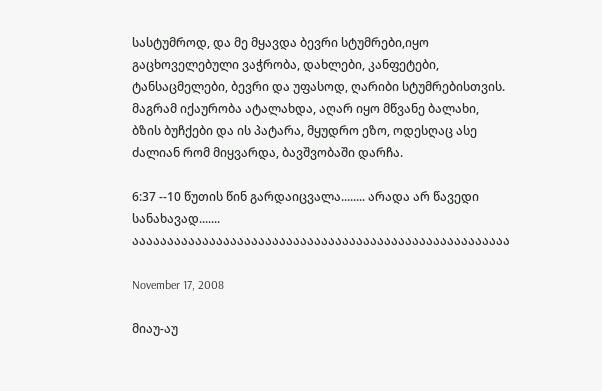სასტუმროდ, და მე მყავდა ბევრი სტუმრები,იყო გაცხოველებული ვაჭრობა, დახლები, კანფეტები, ტანსაცმელები, ბევრი და უფასოდ, ღარიბი სტუმრებისთვის.
მაგრამ იქაურობა ატალახდა, აღარ იყო მწვანე ბალახი, ბზის ბუჩქები და ის პატარა, მყუდრო ეზო, ოდესღაც ასე ძალიან რომ მიყვარდა, ბავშვობაში დარჩა.

6:37 --10 წუთის წინ გარდაიცვალა........ არადა არ წავედი სანახავად.......
აააააააააააააააააააააააააააააააააააააააააააააააააააააა

November 17, 2008

მიაუ-აუ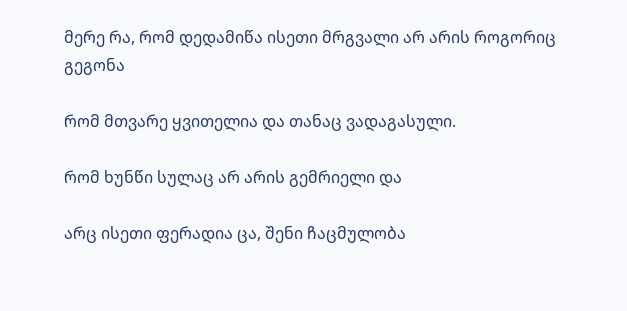მერე რა, რომ დედამიწა ისეთი მრგვალი არ არის როგორიც გეგონა

რომ მთვარე ყვითელია და თანაც ვადაგასული.

რომ ხუნწი სულაც არ არის გემრიელი და

არც ისეთი ფერადია ცა, შენი ჩაცმულობა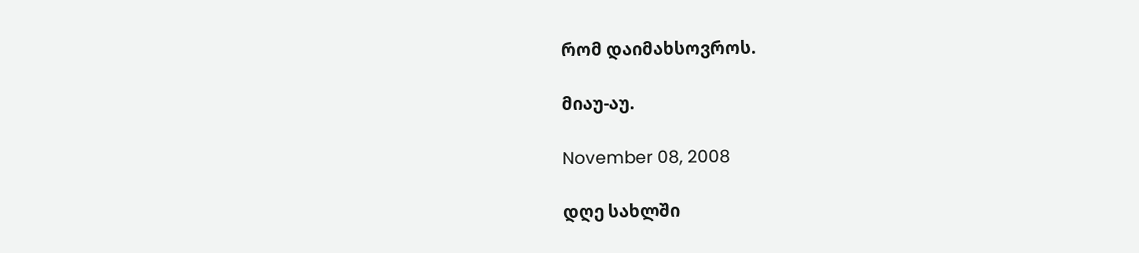რომ დაიმახსოვროს.

მიაუ-აუ.

November 08, 2008

დღე სახლში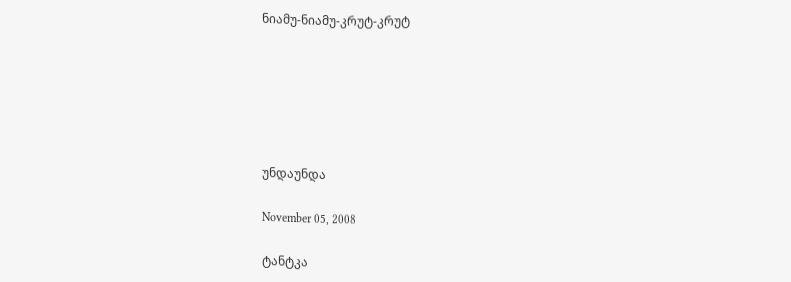ნიამუ-ნიამუ-კრუტ-კრუტ






უნდაუნდა

November 05, 2008

ტანტკა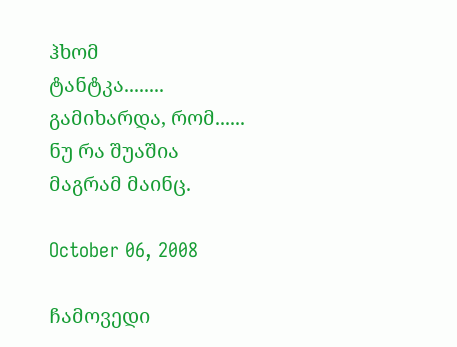ჰხომ
ტანტკა........
გამიხარდა, რომ......
ნუ რა შუაშია
მაგრამ მაინც.

October 06, 2008

ჩამოვედი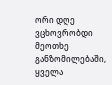ორი დღე ვცხოვრობდი მეოთხე განზომილებაში, ყველა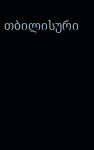თბილისური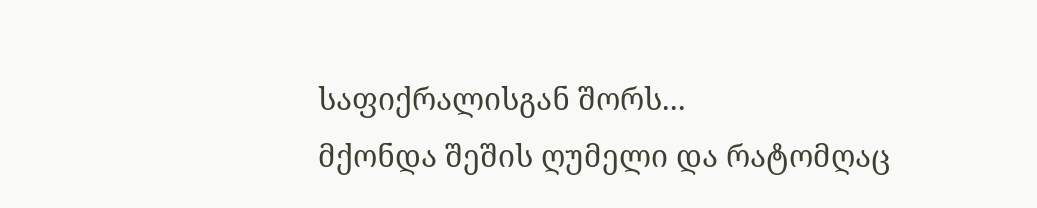საფიქრალისგან შორს...
მქონდა შეშის ღუმელი და რატომღაც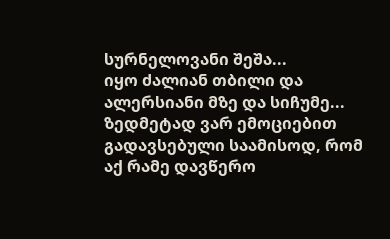სურნელოვანი შეშა...
იყო ძალიან თბილი და ალერსიანი მზე და სიჩუმე...
ზედმეტად ვარ ემოციებით გადავსებული საამისოდ, რომ აქ რამე დავწერო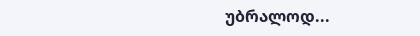უბრალოდ...